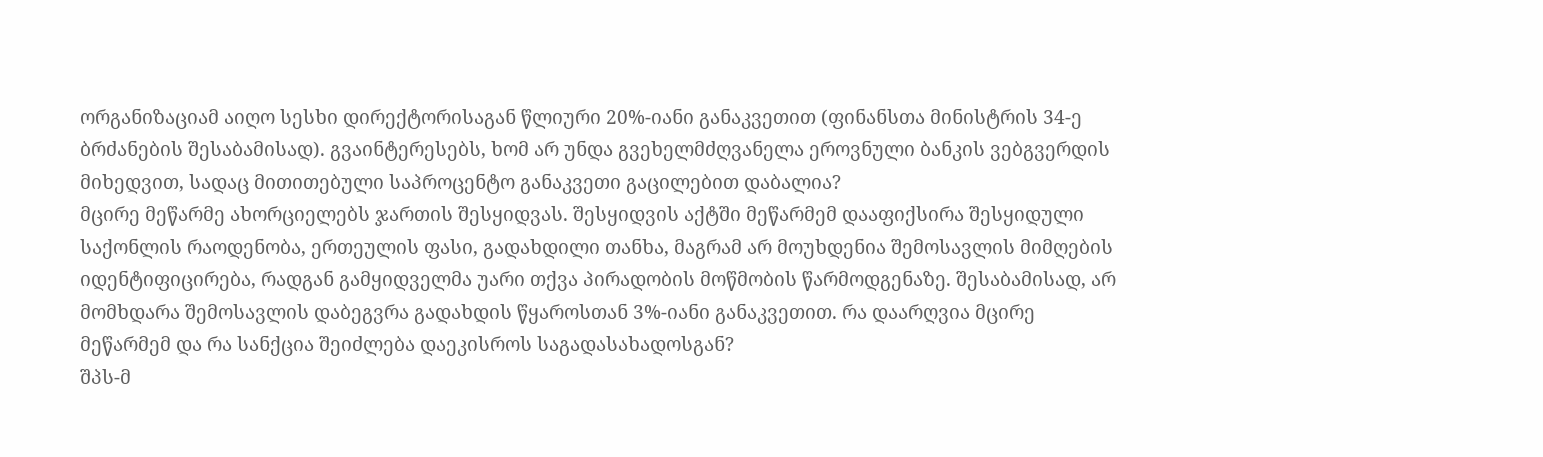ორგანიზაციამ აიღო სესხი დირექტორისაგან წლიური 20%-იანი განაკვეთით (ფინანსთა მინისტრის 34-ე ბრძანების შესაბამისად). გვაინტერესებს, ხომ არ უნდა გვეხელმძღვანელა ეროვნული ბანკის ვებგვერდის მიხედვით, სადაც მითითებული საპროცენტო განაკვეთი გაცილებით დაბალია?
მცირე მეწარმე ახორციელებს ჯართის შესყიდვას. შესყიდვის აქტში მეწარმემ დააფიქსირა შესყიდული საქონლის რაოდენობა, ერთეულის ფასი, გადახდილი თანხა, მაგრამ არ მოუხდენია შემოსავლის მიმღების იდენტიფიცირება, რადგან გამყიდველმა უარი თქვა პირადობის მოწმობის წარმოდგენაზე. შესაბამისად, არ მომხდარა შემოსავლის დაბეგვრა გადახდის წყაროსთან 3%-იანი განაკვეთით. რა დაარღვია მცირე მეწარმემ და რა სანქცია შეიძლება დაეკისროს საგადასახადოსგან?
შპს-მ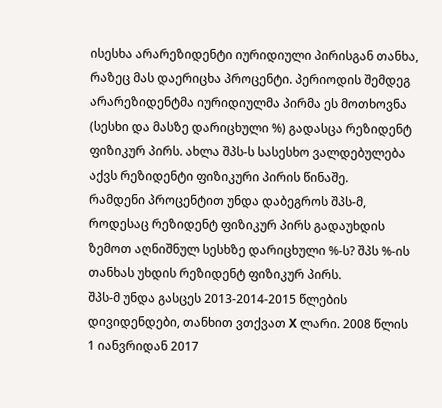ისესხა არარეზიდენტი იურიდიული პირისგან თანხა, რაზეც მას დაერიცხა პროცენტი. პერიოდის შემდეგ არარეზიდენტმა იურიდიულმა პირმა ეს მოთხოვნა (სესხი და მასზე დარიცხული %) გადასცა რეზიდენტ ფიზიკურ პირს. ახლა შპს-ს სასესხო ვალდებულება აქვს რეზიდენტი ფიზიკური პირის წინაშე.
რამდენი პროცენტით უნდა დაბეგროს შპს-მ, როდესაც რეზიდენტ ფიზიკურ პირს გადაუხდის ზემოთ აღნიშნულ სესხზე დარიცხული %-ს? შპს %-ის თანხას უხდის რეზიდენტ ფიზიკურ პირს.
შპს-მ უნდა გასცეს 2013-2014-2015 წლების დივიდენდები, თანხით ვთქვათ X ლარი. 2008 წლის 1 იანვრიდან 2017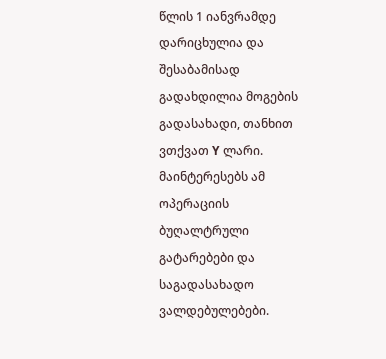წლის 1 იანვრამდე დარიცხულია და შესაბამისად გადახდილია მოგების გადასახადი, თანხით ვთქვათ Y ლარი. მაინტერესებს ამ ოპერაციის ბუღალტრული გატარებები და საგადასახადო ვალდებულებები.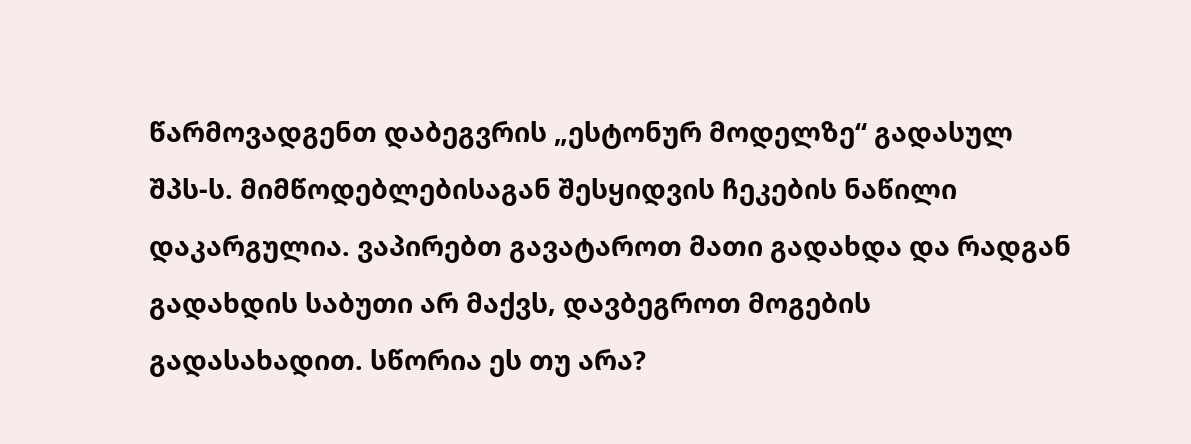წარმოვადგენთ დაბეგვრის „ესტონურ მოდელზე“ გადასულ შპს-ს. მიმწოდებლებისაგან შესყიდვის ჩეკების ნაწილი დაკარგულია. ვაპირებთ გავატაროთ მათი გადახდა და რადგან გადახდის საბუთი არ მაქვს, დავბეგროთ მოგების გადასახადით. სწორია ეს თუ არა?